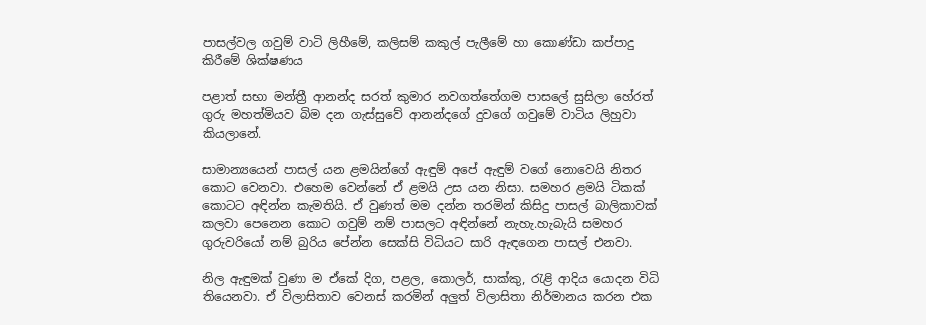පාසල්වල ගවුම් වාටි ලිහීමේ, කලිසම් කකුල් පැලීමේ හා කොණ්ඩා කප්පාදු කිරීමේ ශික්ෂණය

පළාත් සභා මන්ත්‍රී ආනන්ද සරත් කුමාර නවගත්තේගම පාසලේ සුසිලා හේරත් ගුරු මහත්මියව බිම දන ගැස්සුවේ ආනන්ද‍ගේ දුවගේ ගවුමේ වාටිය ලිහුවා කියලානේ.

සාමාන්‍යයෙන් පාසල් යන ළමයින්ගේ ඇඳුම් අපේ ඇඳුම් ව‍ගේ නොවෙයි නිතර කොට වෙනවා. එහෙම වෙන්නේ ඒ ළමයි උස යන නිසා. සමහර ළමයි ටිකක් කොටට අඳින්න කැමතියි. ඒ වුණත් මම දන්න තරමින් කිසිදු පාසල් බාලිකාවක් කලවා පෙනෙන කොට ගවුම් නම් පාසලට අඳින්නේ නැහැ.හැබැයි සමහර ගුරුවරියෝ නම් බුරිය පේන්න සෙක්සි විධියට සාරි ඇඳගෙන පාසල් එනවා.

නිල ඇඳුමක් වුණා ම ඒකේ දිග, පළල, කොලර්, සාක්කු, රැළි ආදිය ‍යොදන විධි තියෙනවා. ඒ විලාසිතාව වෙනස් කරමින් අලුත් විලාසිතා නිර්මානය කරන එක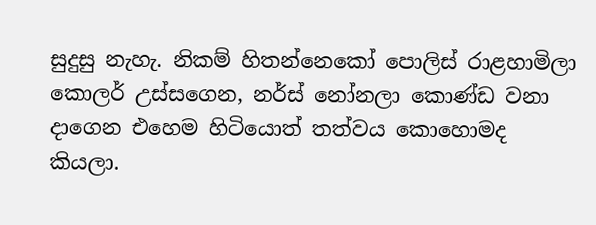සුදුසු නැහැ. නිකම් හිතන්නෙකෝ පොලිස් රාළහාමිලා කොලර් උස්සගෙන, නර්ස් නෝනලා කොණ්ඩ වනා දාගෙන එහෙම හිටියොත් තත්වය කොහොමද කියලා.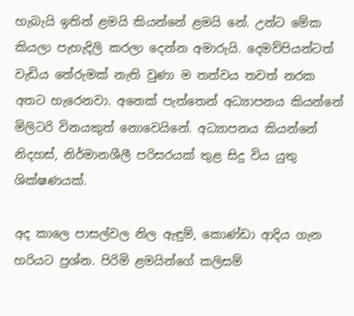හැබැයි ඉතින් ළමයි කියන්නේ ළමයි‍ නේ. උන්ට මේක කියලා පැහැදිලි කරලා දෙන්න අමාරුයි. දෙමව්පියන්ටත් වැඩිය තේරුමක් නැති වුණා ම තත්වය තවත් නරක අතට හැරෙනවා. අනෙක් පැත්තෙන් අධ්‍යාපනය කියන්නේ මිලිටරි විනයකුත් නොවෙයිනේ. අධ්‍යාපනය කියන්නේ නිදහස්, නිර්මානශීලී පරිසරයක් තුළ සිදු විය යුතු ශික්ෂණයක්.

අද කාලෙ පාසල්වල නිල ඇඳුම්, කොණ්ඩා ආදිය ගැන හරියට ප්‍රශ්න. පිරිමි ළමයින්ගේ කලිසම්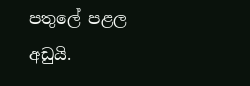පතුලේ පළල අඩුයි.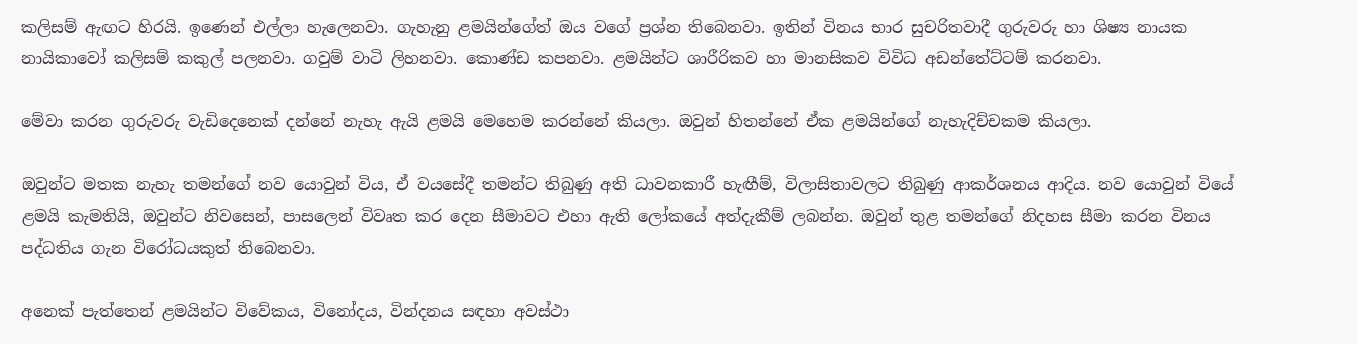කලිසම් ඇඟට හිරයි. ඉ‍ණෙන් එල්ලා හැලෙනවා. ගැහැනු ළමයින්ගේත් ඔය වගේ ප්‍රශ්න තිබෙනවා. ඉතින් විනය භාර සුචරිතවාදී ගුරුවරු හා ශිෂ්‍ය නායක නායිකාවෝ කලිසම් කකුල් පලනවා. ගවුම් වාටි ලිහනවා. කොණ්ඩ කපනවා. ළමයින්ට ශාරීරිකව හා මානසිකව විවිධ අඩන්තේට්ටම් කරනවා.

මේවා කරන ගුරුවරු වැඩිදෙනෙක් දන්නේ නැහැ ඇයි ළමයි මෙහෙම කරන්නේ කියලා. ඔවුන් හිතන්නේ ඒක ළමයින්ගේ නැහැදිච්චකම කියලා.

ඔවුන්ට මතක නැහැ තමන්ගේ නව යොවුන් විය, ඒ වයසේදී තමන්ට තිබුණු අති ධාවනකාරී හැඟීම්, විලාසිතාවලට තිබුණු ආකර්ශනය ආදිය. නව යොවුන් වියේ ළමයි කැමතියි, ඔවුන්ට නිවසෙන්, පාසලෙන් විවෘත කර දෙන සීමාවට එහා ඇති ලෝකයේ අත්දැකීම් ලබන්න. ඔවුන් තුළ තමන්ගේ නිදහස සීමා කරන විනය පද්ධතිය ගැන විරෝධයකුත් තිබෙනවා.

අනෙක් පැත්තෙන් ළමයින්ට විවේකය, විනෝදය, වින්දනය සඳහා අවස්ථා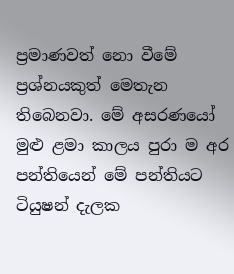ප්‍රමාණවත් නො වී‍මේ ප්‍රශ්නයකුත් මෙතැන තිබෙනවා. මේ අසරණයෝ මුළු ළමා කාලය පුරා ම අර පන්තියෙන් මේ පන්තියට ටියුෂන් දැලක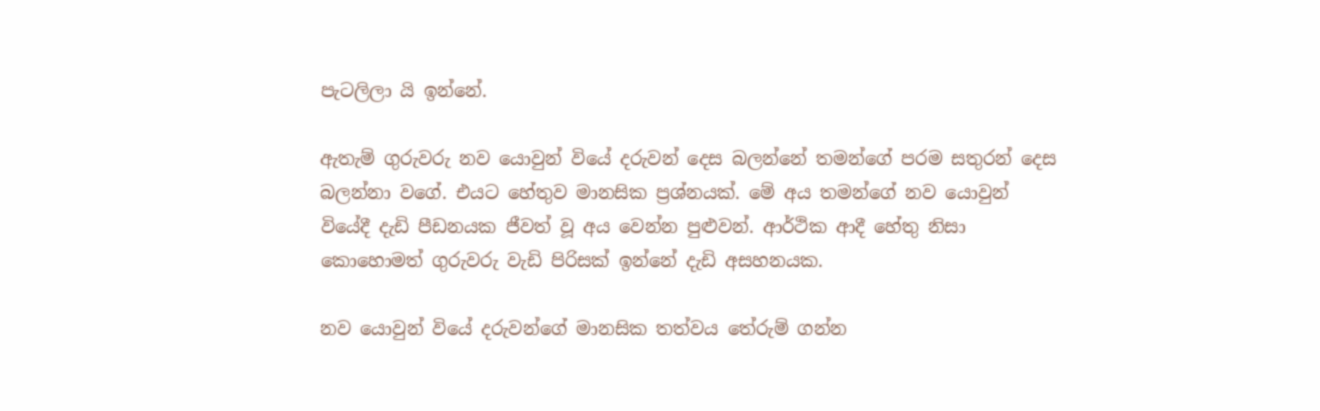පැ‍ටලිලා යි ඉන්නේ.

ඇතැම් ගුරුවරු නව යොවුන් වියේ දරුවන් දෙස බලන්නේ තමන්ගේ පරම සතුරන් දෙස බලන්නා වගේ. එයට හේතුව මානසික ප්‍රශ්නයක්. මේ අය තමන්ගේ නව යොවුන් වියේදී දැඩි පීඩනයක ජීවත් වූ අය වෙන්න පුළුවන්. ආර්ථික ආදී හේතු නිසා කොහොමත් ගුරුවරු වැඩි පිරිසක් ඉන්නේ දැඩි අසහනයක.

නව යොවුන් වියේ දරුවන්ගේ මානසික තත්වය තේරුම් ගන්න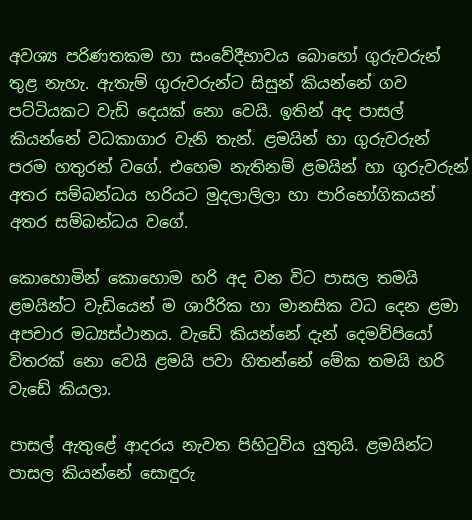අවශ්‍ය පරිණතකම හා සංවේදීභාවය බොහෝ ගුරුවරුන් තුළ නැහැ. ඇතැම් ගුරුවරුන්ට සිසුන් කියන්නේ ගව පට්ටියකට වැඩි දෙයක් නො වෙයි. ඉතින් අද පාසල් කියන්නේ වධකාගාර වැනි තැන්. ළමයින් හා ගුරුවරුන් පරම හතුරන් වගේ. එහෙම නැතිනම් ළමයින් හා ගුරුවරුන් අතර සම්බන්ධය හරියට මුදලාලිලා හා පාරිභෝගිකයන් අතර සම්බන්ධය වගේ.

කොහොමින් කොහොම හරි අද වන වි‍ට පාසල තමයි ළමයින්ට වැඩියෙන් ම ශාරීරික හා මානසික වධ දෙන ළමා අපචාර මධ්‍යස්ථානය. වැඩේ කියන්නේ දැන් දෙමව්පියෝ විතරක් නො වෙයි ළමයි පවා හිතන්නේ මේක තමයි හරි වැඩේ කියලා.

පාසල් ඇතුළේ ආදරය නැවත පිහිටුවිය යුතුයි. ළමයින්ට පාසල කියන්නේ සොඳුරු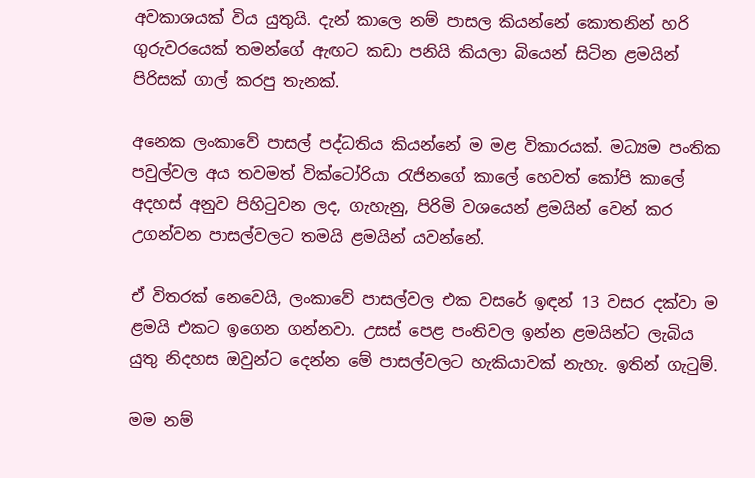අවකාශයක් විය යුතුයි. දැන් කාලෙ නම් පාසල කියන්නේ කොතනින් හරි ගුරුවරයෙක් තමන්ගේ ඇඟට කඩා පනියි කියලා බියෙන් සිටින ළමයින් පිරිසක් ගාල් කරපු තැනක්.

අනෙක ලංකාවේ පාසල් පද්ධතිය කියන්නේ ම මළ විකාරයක්. මධ්‍යම පංතික පවුල්වල අය තවමත් වික්ටෝරියා රැජිනගේ කාලේ හෙවත් කෝපි කාලේ අදහස් අනුව පිහිටුවන ලද, ගැහැනු, පිරිමි වශයෙන් ළමයින් වෙන් කර උගන්වන පාසල්වලට තමයි ළමයින් යවන්නේ.

ඒ විතරක් නෙවෙයි, ලංකාවේ පාසල්වල එක වසරේ ඉඳන් 13 වසර දක්වා ම ළමයි එකට ඉගෙන ගන්නවා. උසස් පෙළ පංතිවල ඉන්න ළමයින්ට ලැබිය යුතු නිදහස ඔවුන්ට දෙන්න මේ පාසල්වලට හැකියාවක් නැහැ. ඉතින් ගැටුම්.

මම නම්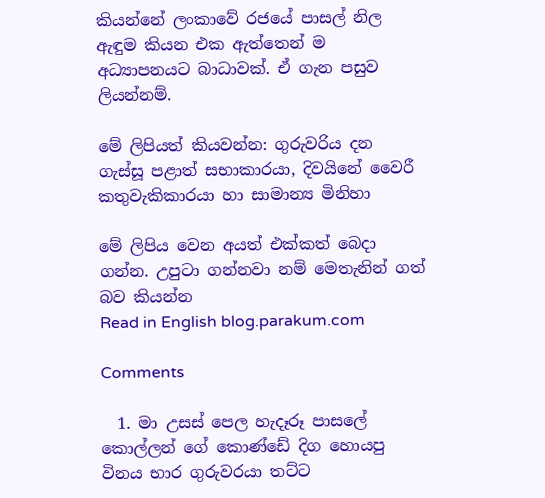කියන්නේ ලංකාවේ රජයේ පාසල් නිල ඇඳුම කියන එක ඇත්තෙන් ම අධ්‍යාපනයට බාධාවක්. ඒ ගැන පසුව ලියන්නම්.

මේ ලිපියත් කියවන්න: ගුරුවරිය දන ගැස්සූ පළාත් සභාකාරයා, දිවයිනේ වෛරී කතුවැකිකාරයා හා සාමාන්‍ය මිනිහා

මේ ලිපිය වෙන අයත් එක්කත් බෙදා ගන්න. උපුටා ගන්නවා නම් ‍මෙතැනින් ගත් බව කියන්න
Read in English blog.parakum.com

Comments

  1. මා උසස් පෙල හැදෑරූ පාසලේ කොල්ලන් ගේ කොණ්ඩේ දිග හොයපු විනය භාර ගුරුවරයා තට්ට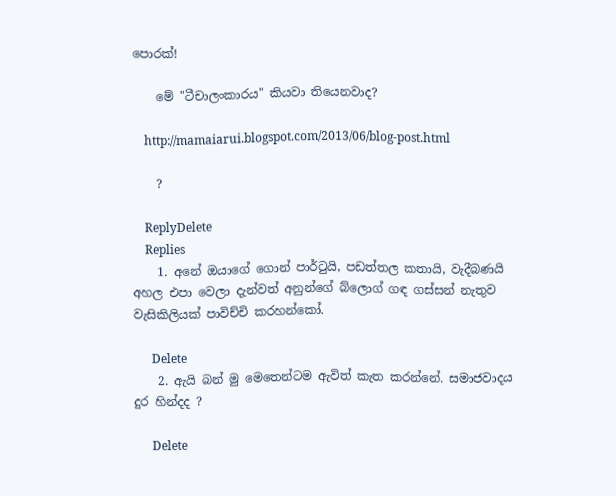පොරක්!

    මේ "ටීචාලංකාරය" කියවා තියෙනවාද?

    http://mamaiarui.blogspot.com/2013/06/blog-post.html

    ?

    ReplyDelete
    Replies
    1. අනේ ඔයාගේ ගොන් පාර්ටුයි, පඩත්තල කතායි, වැදීබණයි අහල එපා වෙලා දැන්වත් අනුන්ගේ බ්ලොග් ගඳ ගස්සන් නැතුව වැසිකිලියක් පාවිච්චි කරහන්කෝ.

      Delete
    2. ඇයි බන් මු මෙතෙන්ටම ඇවිත් කැත කරන්නේ. සමාජවාදය දුර හින්දද ?

      Delete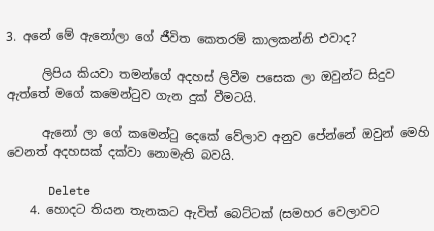3. අනේ මේ ඇනෝලා ගේ ජීවිත කෙතරම් කාලකන්නි එවාද?

      ලිපිය කියවා තමන්ගේ අදහස් ලිවීම පසෙක ලා ඔවුන්ට සිදුව ඇත්තේ මගේ කමෙන්ටුව ගැන දුක් වීමටයි.

      ඇනෝ ලා ගේ කමෙන්ටු දෙකේ වේලාව අනුව පේන්නේ ඔවුන් මෙහි වෙනත් අදහසක් දක්වා නොමැති බවයි.

      Delete
    4. හොදට තියන තැනකට ඇවිත් බෙට්ටක් (සමහර වෙලාවට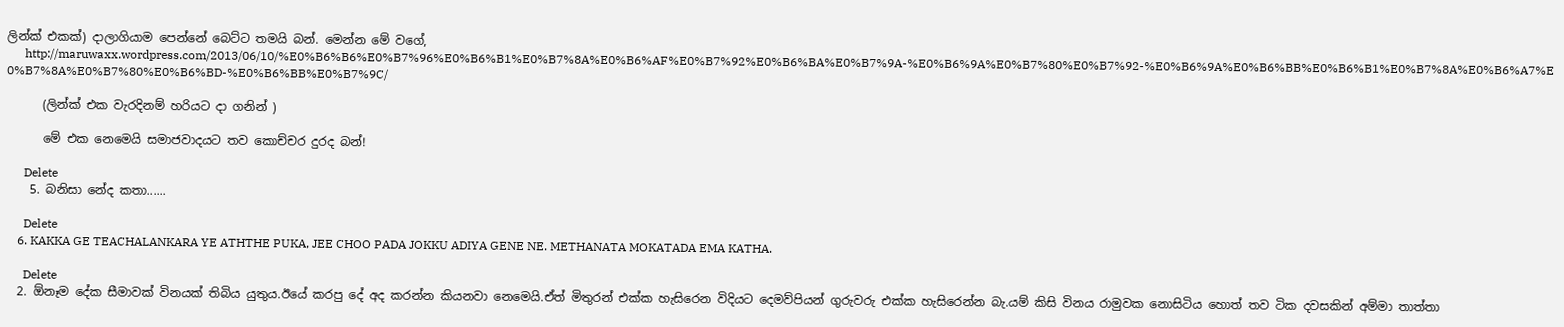ලින්ක් එකක්) දාලාගියාම පෙන්නේ බෙට්ට තමයි බන්. මෙන්න මේ වගේ,
      http://maruwaxx.wordpress.com/2013/06/10/%E0%B6%B6%E0%B7%96%E0%B6%B1%E0%B7%8A%E0%B6%AF%E0%B7%92%E0%B6%BA%E0%B7%9A-%E0%B6%9A%E0%B7%80%E0%B7%92-%E0%B6%9A%E0%B6%BB%E0%B6%B1%E0%B7%8A%E0%B6%A7%E0%B7%8A%E0%B7%80%E0%B6%BD-%E0%B6%BB%E0%B7%9C/

      (ලින්ක් එක වැරදිනම් හරියට දා ගනින් )

      මේ එක නෙමෙයි සමාජවාදයට තව කොච්චර දුරද බන්!

      Delete
    5. බනිසා නේද කතා......

      Delete
    6. KAKKA GE TEACHALANKARA YE ATHTHE PUKA, JEE CHOO PADA JOKKU ADIYA GENE NE. METHANATA MOKATADA EMA KATHA.

      Delete
  2. ඕනෑම දේක සීමාවක් විනයක් තිබිය යුතුය.ඊයේ කරපු දේ අද කරන්න කියනවා නෙමෙයි.ඒත් මිතුරන් එක්ක හැසිරෙන විදියට දෙමව්පියන් ගුරුවරු එක්ක හැසිරෙන්න බැ.යම් කිසි විනය රාමුවක නොසිටිය හොත් තව ටික දවසකින් අම්මා තාත්තා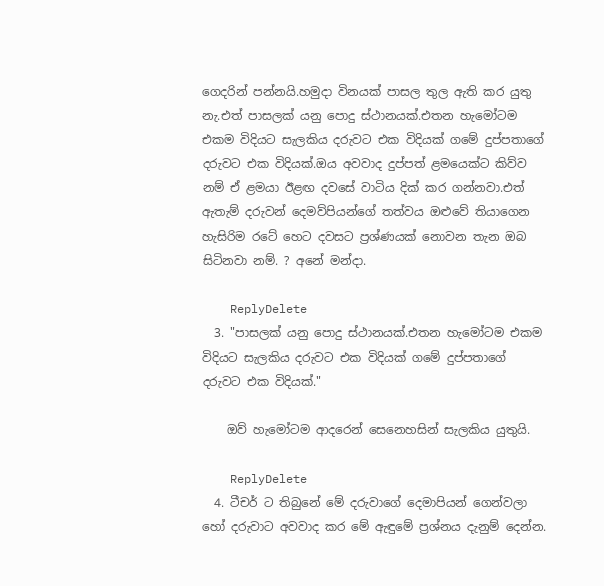ගෙදරින් පන්නයි.හමුදා විනයක් පාසල තුල ඇති කර යුතු නැ.එත් පාසලක් යනු පොදු ස්ථානයක්.එතන හැමෝටම එකම විදියට සැලකිය දරුවට එක විදියක් ගමේ දුප්පතාගේ දරුවට එක විදියක්.ඔය අවවාද දුප්පත් ළමයෙක්ට කිව්ව නම් ඒ ළමයා ඊළඟ දවසේ වාටිය දික් කර ගන්නවා.එත් ඇතැම් දරුවන් දෙමව්පියන්ගේ තත්වය ඔළුවේ තියාගෙන හැසිරිම රටේ හෙට දවසට ප්‍රශ්ණයක් නොවන තැන ඔබ සිටිනවා නම්. ? අනේ මන්දා.

    ReplyDelete
  3. "පාසලක් යනු පොදු ස්ථානයක්.එතන හැමෝටම එකම විදියට සැලකිය දරුවට එක විදියක් ගමේ දුප්පතාගේ දරුවට එක විදියක්."

    ඔව් හැමෝටම ආදරෙන් සෙනෙහසින් සැලකිය යුතුයි.

    ReplyDelete
  4. ටීචර් ට තිබුනේ මේ දරුවාගේ දෙමාපියන් ගෙන්වලා හෝ දරුවාට අවවාද කර මේ ඇඳුමේ ප්‍රශ්නය දැනුම් දෙන්න.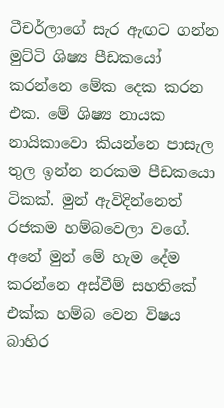ටීචර්ලාගේ සැර ඇඟට ගන්න මුට්ටි ශිෂ්‍ය පීඩකයෝ කරන්නෙ මේක දෙක කරන එක. මේ ශිෂ්‍ය නායක නායිකාවො කියන්නෙ පාසැල තුල ඉන්න නරකම පීඩකයො ටිකක්. මුන් ඇවිදින්නෙත් රජකම හම්බවෙලා වගේ. අනේ මුන් මේ හැම දේම කරන්නෙ අස්වීම් සහතිකේ එක්ක හම්බ වෙන විෂය බාහිර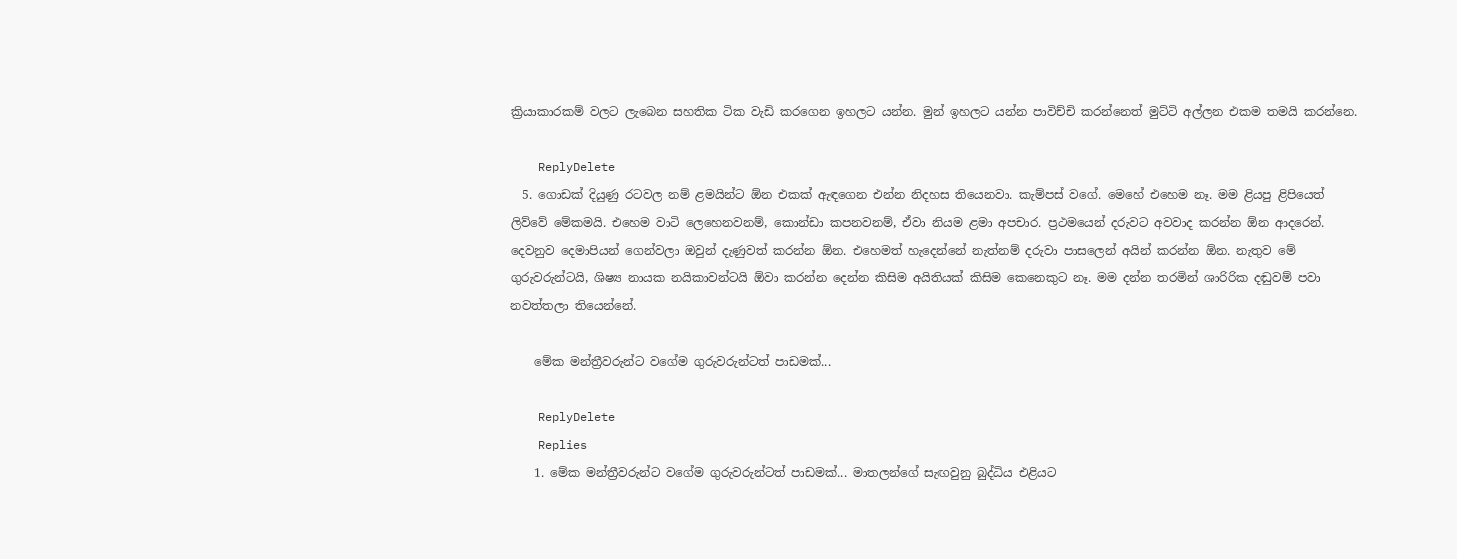ක්‍රියාකාරකම් වලට ලැබෙන සහතික ටික වැඩි කරගෙන ඉහලට යන්න. මුන් ඉහලට යන්න පාවිච්චි කරන්නෙත් මුට්ටි අල්ලන එකම තමයි කරන්නෙ.

    ReplyDelete
  5. ගොඩක් දියුණු රටවල නම් ළමයින්ට ඕන එකක් ඇඳගෙන එන්න නිදහස තියෙනවා. කැම්පස් වගේ. මෙහේ එහෙම නෑ. මම ළියපු ළිපියෙත් ලිව්වේ මේකමයි. එහෙම වාටි ලෙහෙනවනම්, කොන්ඩා කපනවනම්, ඒවා නියම ළමා අපචාර. ප්‍රථමයෙන් දරුවට අවවාද කරන්න ඕන ආදරෙන්. දෙවනුව දෙමාපියන් ගෙන්වලා ඔවුන් දැණුවත් කරන්න ඕන. එහෙමත් හැදෙන්නේ නැත්නම් දරුවා පාසලෙන් අයින් කරන්න ඕන. නැතුව මේ ගුරුවරුන්ටයි, ශිෂ්‍ය නායක නයිකාවන්ටයි ඕවා කරන්න දෙන්න කිසිම අයිතියක් කිසිම කෙනෙකුට නෑ. මම දන්න තරමින් ශාරිරික දඬුවම් පවා නවත්තලා තියෙන්නේ.

    මේක මන්ත්‍රීවරුන්ට වගේම ගුරුවරුන්ටත් පාඩමක්...

    ReplyDelete
    Replies
    1. මේක මන්ත්‍රීවරුන්ට වගේම ගුරුවරුන්ටත් පාඩමක්... මාතලන්ගේ සැඟවුනු බුද්ධිය එළියට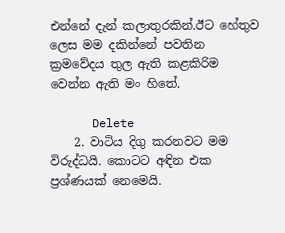එන්නේ දැන් කලාතුරකින්.ඊට හේතුව ලෙස මම දකින්නේ පවතින ක්‍රමවේදය තුල ඇති කළකිරිම වෙන්න ඇති මං හිතේ.

      Delete
    2. වාටිය දිගු කරනවට මම විරුද්ධයි. කොටට අඳින එක ප්‍රශ්ණයක් නෙමෙයි.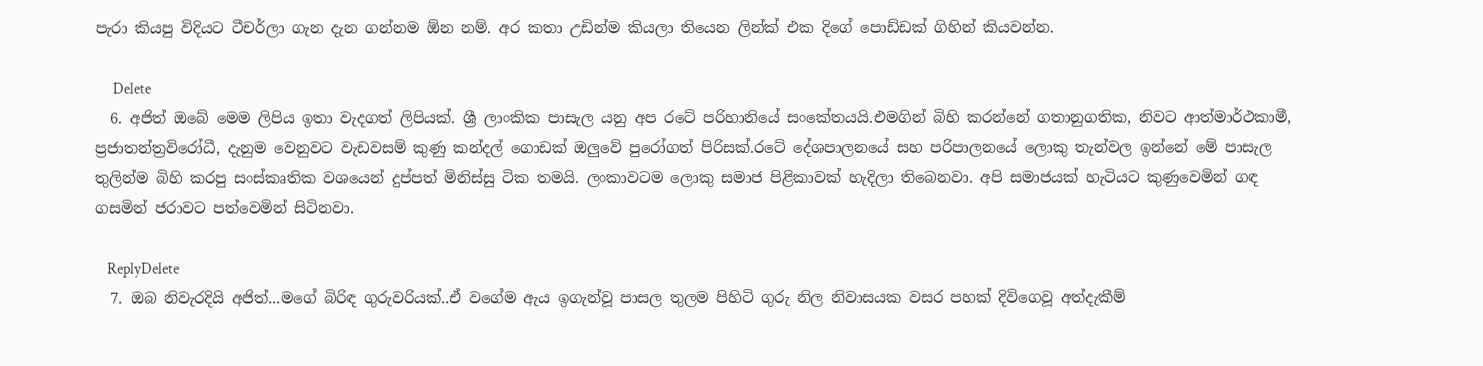පැරා කියපු විදියට ටීචර්ලා ගැන දැන ගන්නම ඕන නම්. අර කතා උඩින්ම කියලා තියෙන ලින්ක් එක දිගේ පොඩ්ඩක් ගිහින් කියවන්න.

      Delete
  6. අජිත් ඔබේ මෙම ලිපිය ඉතා වැදගත් ලිපියක්. ශ්‍රී ලාංකික පාසැල යනු අප‍ රටේ පරිහානියේ සංකේතයයි.එමගින් බිහි කරන්නේ ගතානුගතික, නිවට ආත්මාර්ථකාමී, ප්‍රජාතන්ත්‍රවිරෝධී, දැනුම වෙනුවට වැඩවසම් කුණු කන්දල් ගොඩක් ඔලුවේ පුරෝගත් පිරිසක්.රටේ දේශපාලනයේ සහ පරිපාලනයේ ලොකු තැන්වල ඉන්නේ මේ පාසැල තුලින්ම බිහි කරපු සංස්කෘතික වශයෙන් දුප්පත් මිනිස්සු ටික තමයි. ලංකාවටම ලොකු සමාජ පිළිකාවක් හැදිලා තිබෙනවා. අපි සමාජයක් හැටියට කුණුවෙමින් ගඳ ගසමින් ජරාවට පත්වෙමින් සිටිනවා.

    ReplyDelete
  7. ඔබ නිවැරදියි අජිත්...මගේ බිරිඳ ගුරුවරියක්..ඒ වගේම ඇය ඉගැන්වූ පාසල තුලම පිහිටි ගුරු නිල නිවාසයක වසර පහක් දිවිගෙවූ අත්දැකීම්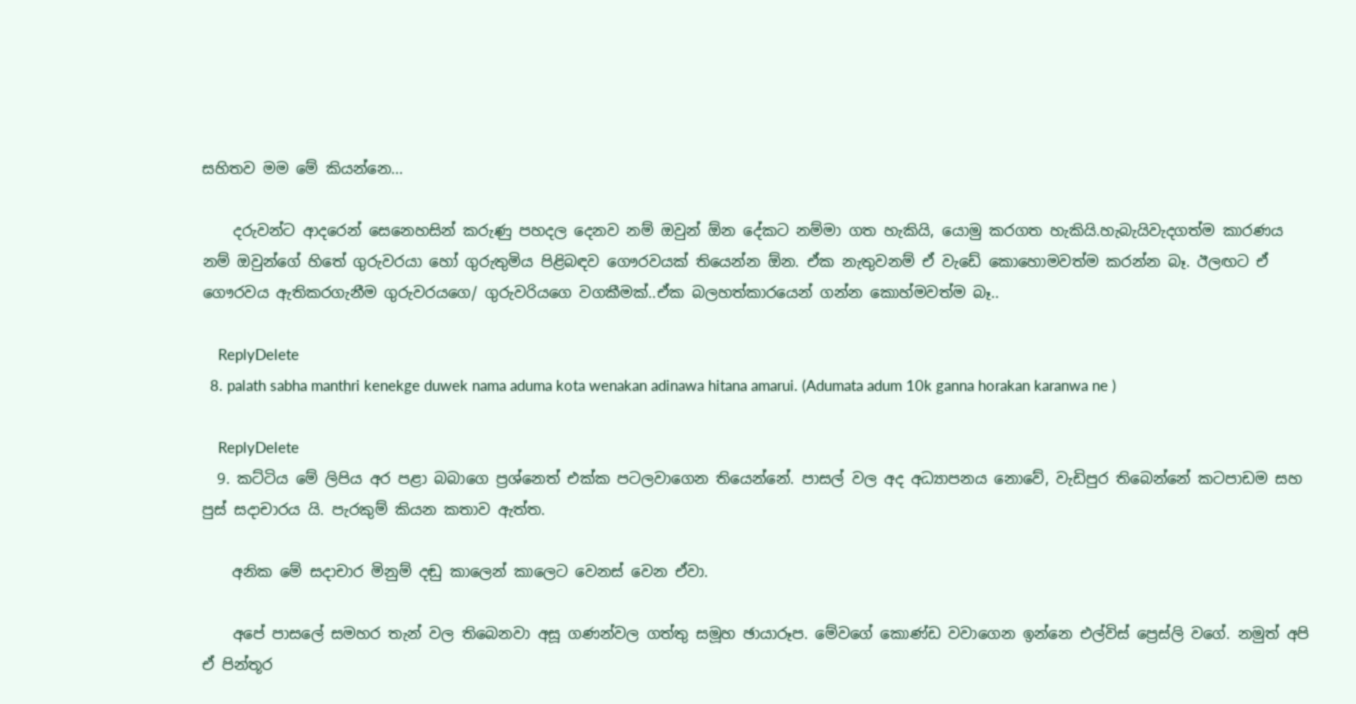සහිතව මම මේ කියන්නෙ...

    දරුවන්ට ආදරෙන් සෙනෙහසින් කරුණු පහදල දෙනව නම් ඔවුන් ඕන දේකට නම්මා ගත හැකියි, යොමු කරගත හැකියි.හැබැයිවැදගත්ම කාරණය නම් ඔවුන්ගේ හිතේ ගුරුවරයා හෝ ගුරුතුමිය පිළිබඳව ගෞරවයක් තියෙන්න ඕන. ඒක නැතුවනම් ඒ වැඩේ කොහොමවත්ම කරන්න බෑ. ඊලඟට ඒ ගෞරවය ඇතිකරගැනීම ගුරුවරයගෙ/ ගුරුවරියගෙ වගකීමක්..ඒක බලහත්කාරයෙන් ගන්න කොහ්මවත්ම බෑ..

    ReplyDelete
  8. palath sabha manthri kenekge duwek nama aduma kota wenakan adinawa hitana amarui. (Adumata adum 10k ganna horakan karanwa ne )

    ReplyDelete
  9. කට්ටිය මේ ලිපිය අර පළා බබාගෙ ප්‍රශ්නෙත් එක්ක පටලවාගෙන තියෙන්නේ. පාසල් වල අද අධ්‍යාපනය නොවේ, වැඩිපුර තිබෙන්නේ කටපාඩම සහ පුස් සදාචාරය යි. පැරකුම් කියන කතාව ඇත්ත.

    අනික මේ සදාචාර මිනුම් දඬු කාලෙන් කාලෙට වෙනස් වෙන ඒවා.

    අපේ පාසලේ සමහර තැන් වල තිබෙනවා අසූ ගණන්වල ගත්තු සමූහ ඡායාරූප. මේවගේ කොණ්ඩ වවාගෙන ඉන්නෙ එල්විස් ප්‍රෙස්ලි වගේ. නමුත් අපි ඒ පින්තූර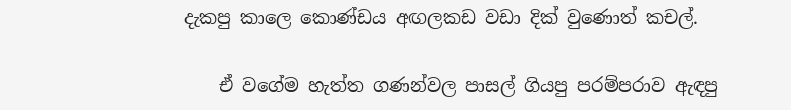දැකපු කාලෙ කොණ්ඩය අඟලකඩ වඩා දික් වුණොත් කචල්.

    ඒ වගේම හැත්ත ගණන්වල පාසල් ගියපු පරම්පරාව ඇඳපු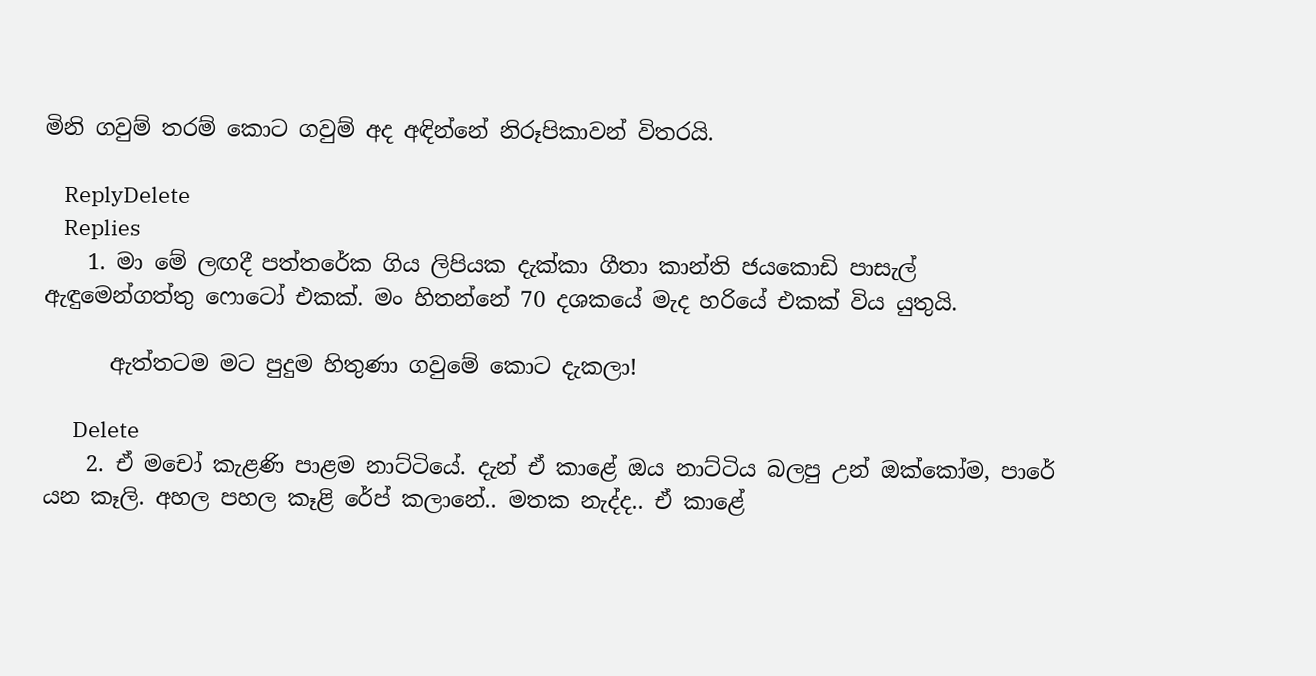මිනි ගවුම් තරම් කොට ගවුම් අද අඳින්නේ නිරූපිකාවන් විතරයි.

    ReplyDelete
    Replies
    1. මා මේ ලඟදී පත්තරේක ගිය ලිපියක දැක්කා ගීතා කාන්ති ජයකොඩි පාසැල් ඇඳුමෙන්ගත්තු ෆොටෝ එකක්. මං හිතන්නේ 70 දශකයේ මැද හරියේ එකක් විය යුතුයි.

      ඇත්තටම මට පුදුම හිතුණා ගවුමේ කොට දැකලා!

      Delete
    2. ඒ මචෝ කැළණි පාළම නාට්ටියේ. දැන් ඒ කාළේ ඔය නාට්ටිය බලපු උන් ඔක්කෝම, පාරේ යන කෑලි. අහල පහල කෑළි රේප් කලානේ.. මතක නැද්ද.. ඒ කාළේ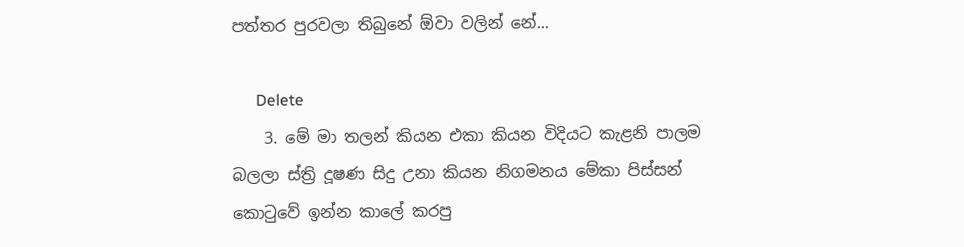පත්තර පුරවලා තිබුනේ ඕවා වලින් නේ...

      Delete
    3. මේ මා තලන් කියන එකා කියන විදියට කැළනි පාලම බලලා ස්ත්‍රි දූෂණ සිදු උනා කියන නිගමනය මේකා පිස්සන් කොටුවේ ඉන්න කාලේ කරපු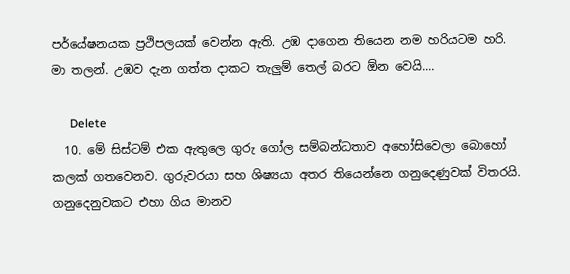පර්යේෂනයක ප්‍රථිපලයක් වෙන්න ඇති. උඹ දාගෙන තියෙන නම හරියටම හරි. මා තලන්. උඹව දැන ගත්ත දාකට තැලුම් තෙල් බරට ඕන වෙයි....

      Delete
  10. මේ සිස්ටම් එක ඇතුලෙ ගුරු ගෝල සම්බන්ධතාව අහෝසිවෙලා බොහෝ කලක් ගතවෙනව. ගුරුවරයා සහ ශිෂ්‍යයා අතර තියෙන්නෙ ගනුදෙණුවක් විතරයි. ගනුදෙනුවකට එහා ගිය මානව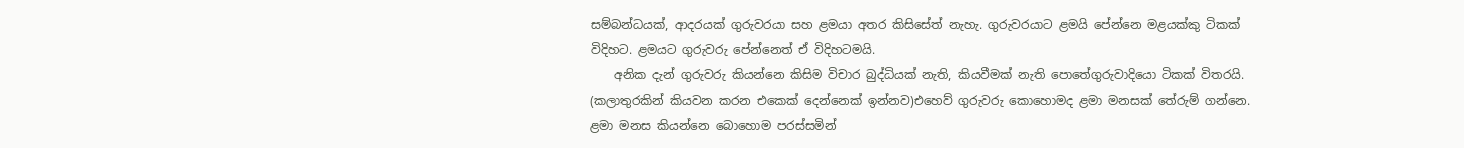සම්බන්ධයක්, ආදරයක් ගුරුවරයා සහ ළමයා අතර කිසිසේත් නැහැ. ගුරුවරයාට ළමයි පේන්නෙ මළයක්කු ටිකක් විදිහට. ළමයට ගුරුවරු පේන්නෙත් ඒ විදිහටමයි.
    අනික දැන් ගුරුවරු කියන්නෙ කිසිම විචාර බුද්ධියක් නැති, කියවීමක් නැති පොතේගුරුවාදියො ටිකක් විතරයි. (කලාතුරකින් කියවන කරන එකෙක් දෙන්නෙක් ඉන්නව)එහෙව් ගුරුවරු කොහොමද ළමා මනසක් තේරුම් ගන්නෙ. ළමා මනස කියන්නෙ බොහොම පරස්සමින්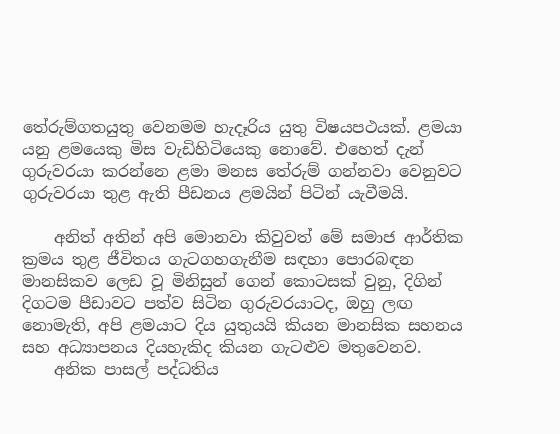තේරුම්ගතයුතු වෙනමම හැදෑරිය යුතු විෂයපථයක්. ළමයා යනු ළමයෙකු මිස වැඩිහිටියෙකු නොවේ. එහෙත් දැන් ගුරුවරයා කරන්නෙ ළමා මනස තේරුම් ගන්නවා වෙනුවට ගුරුවරයා තුළ ඇති පීඩනය ළමයින් පිටින් යැවීමයි.

    අනිත් අතින් අපි මොනවා කිවුවත් මේ සමාජ ආර්තික ක්‍රමය තුළ ජීවිතය ගැටගහගැනීම සඳහා පොරබඳන මානසිකව ලෙඩ වූ මිනිසුන් ගෙන් කොටසක් වුනු, දිගින් දිගටම පීඩාවට පත්ව සිටින ගුරුවරයාටද, ඔහු ලඟ නොමැති, අපි ළමයාට දිය යුතුයයි කියන මානසික සහනය සහ අධ්‍යාපනය දියහැකිද කියන ගැටළුව මතුවෙනව.
    අනික පාසල් පද්ධතිය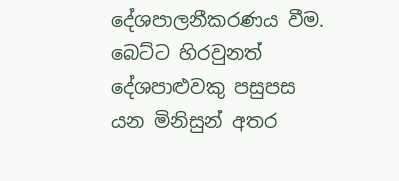දේශපාලනීකරණය වීම. බෙට්ට හිරවුනත් දේශපාළුවකු පසුපස යන මිනිසුන් අතර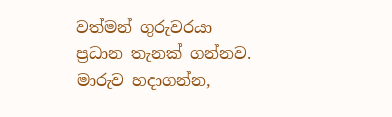වත්මන් ගුරුවරයා ප්‍රධාන තැනක් ගන්නව. මාරුව හදාගන්න,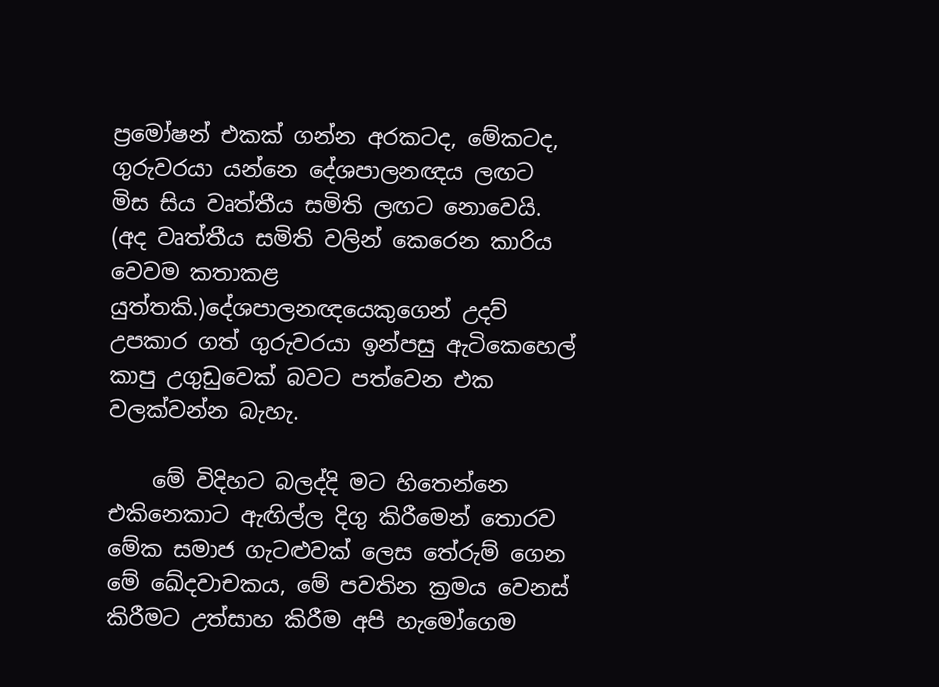ප්‍රමෝෂන් එකක් ගන්න අරකටද, මේකටද, ගුරුවරයා යන්නෙ දේශපාලනඥය ලඟට මිස සිය වෘත්තීය සමිති ලඟට නොවෙයි. (අද වෘත්තීය සමිති වලින් කෙරෙන කාරිය වෙවම කතාකළ යුත්තකි.)දේශපාලනඥයෙකුගෙන් උදව් උපකාර ගත් ගුරුවරයා ඉන්පසු ඇටිකෙහෙල් කාපු උගුඩුවෙක් බවට පත්වෙන එක වලක්වන්න බැහැ.

    මේ විදිහට බලද්දි මට හිතෙන්නෙ එකිනෙකාට ඇඟිල්ල දිගු කිරීමෙන් තොරව මේක සමාජ ගැටළුවක් ලෙස තේරුම් ගෙන මේ ඛේදවාචකය, මේ පවතින ක්‍රමය වෙනස් කිරීමට උත්සාහ කිරීම අපි හැමෝගෙම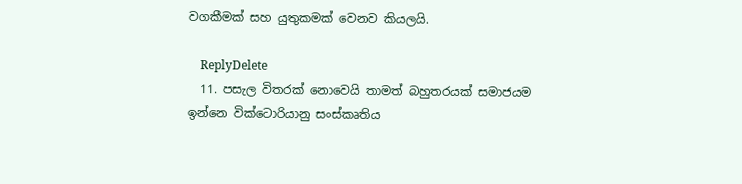වගකීමක් සහ යුතුකමක් වෙනව කියලයි.

    ReplyDelete
  11. පසැල විතරක් නොවෙයි තාමත් බහුතරයක් සමාජයම ඉන්නෙ වික්ටොරියානු සංස්කෘතිය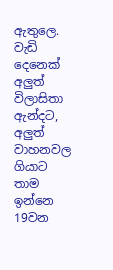ඇතුලෙ. වැඩි දෙනෙක් අලුත් විලාසිතා ඇන්දට, අලුත් වාහනවල ගියාට තාම ඉන්නෙ 19වන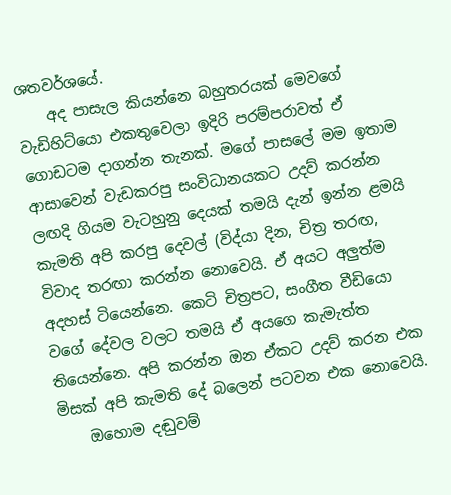ශතවර්ශයේ.
    අද පාසැල කියන්නෙ බහුතරයක් මෙවගේ වැඩිහිට්යො එකතුවෙලා ඉදිරි පරම්පරාවත් ඒ ගොඩටම දාගන්න තැනක්. මගේ පාසලේ මම ඉතාම ආසාවෙන් වැඩකරපු සංවිධානයකට උදව් කරන්න ලඟදි ගියම වැටහුනු දෙයක් තමයි දැන් ඉන්න ළමයි කැමති අපි කරපු දෙවල් (විද්යා දින, චිත්‍ර තරඟ, විවාද තරඟා කරන්න නොවෙයි. ඒ අයට අලුත්ම අදහස් ටියෙන්නෙ. කෙටි චිත්‍රපට, සංගීත වීඩියො වගේ දේවල වලට තමයි ඒ අයගෙ කැමැත්ත තියෙන්නෙ. අපි කරන්න ඔන ඒකට උදව් කරන එක මිසක් අපි කැමති දේ බලෙන් පටවන එක නොවෙයි.
    ඔහොම දඬුවම්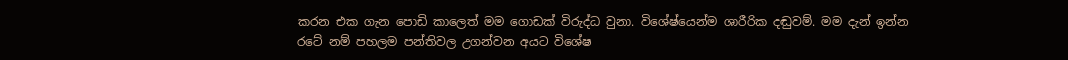කරන එක ගැන පොඩි කාලෙත් මම ගොඩක් විරුද්ධ වුනා. විශේෂ්යෙන්ම ශාරීරික දඬුවම්. මම දැන් ඉන්න රටේ නම් පහලම පන්තිවල උගන්වන අයට විශේෂ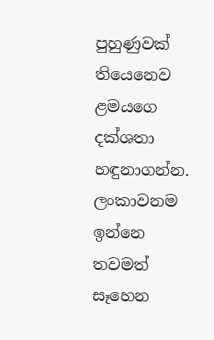පුහුණුවක් තියෙනෙව ළමයගෙ දක්ශතා හඳුනාගන්න. ලංකාවනම ඉන්නෙ තවමත් සෑහෙන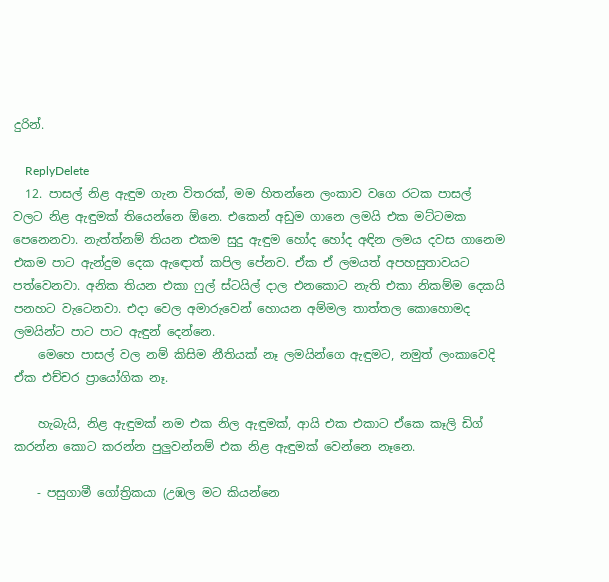දුරින්.

    ReplyDelete
  12. පාසල් නිළ ඇඳුම ගැන විතරක්, මම හිතන්නෙ ලංකාව වගෙ රටක පාසල් වලට නිළ ඇඳුමක් තියෙන්නෙ ඕනෙ. එකෙන් අඩුම ගානෙ ලමයි එක මට්ටමක පෙනෙනවා. නැත්ත්නම් තියන එකම සුදු ඇඳුම හෝද හෝද අඳින ලමය දවස ගානෙම එකම පාට ඇන්දුම දෙක ඇඳොත් කපිල පේනව. ඒක ඒ ලමයත් අපහසුතාවයට පත්වෙනවා. අනික තියන එකා ෆුල් ස්ටයිල් දාල එනකොට නැති එකා නිකම්ම දෙකයි පනහට වැටෙනවා. එදා වෙල අමාරුවෙන් හොයන අම්මල තාත්තල කොහොමද ලමයින්ට පාට පාට ඇඳුන් දෙන්නෙ.
    මෙහෙ පාසල් වල නම් කිසිම නීතියක් නෑ ලමයින්ගෙ ඇඳුමට, නමුත් ලංකාවෙදි ඒක එච්චර ප්‍රායෝගික නෑ.

    හැබැයි, නිළ ඇඳුමක් නම එක නිල ඇඳුමක්, ආයි එක එකාට ඒකෙ කෑලි ඩිග් කරන්න කොට කරන්න පුලුවන්නම් එක නිළ ඇඳුමක් වෙන්නෙ නෑනෙ.

    - පසුගාමී ගෝත්‍රිකයා (උඹල මට කියන්නෙ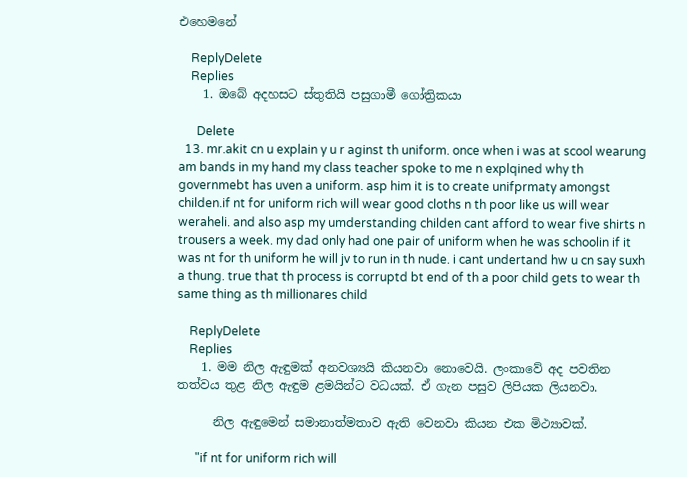එහෙමනේ

    ReplyDelete
    Replies
    1. ඔබේ අදහසට ස්තුතියි පසුගාමී ගෝත්‍රිකයා

      Delete
  13. mr.akit cn u explain y u r aginst th uniform. once when i was at scool wearung am bands in my hand my class teacher spoke to me n explqined why th governmebt has uven a uniform. asp him it is to create unifprmaty amongst childen.if nt for uniform rich will wear good cloths n th poor like us will wear weraheli. and also asp my umderstanding childen cant afford to wear five shirts n trousers a week. my dad only had one pair of uniform when he was schoolin if it was nt for th uniform he will jv to run in th nude. i cant undertand hw u cn say suxh a thung. true that th process is corruptd bt end of th a poor child gets to wear th same thing as th millionares child

    ReplyDelete
    Replies
    1. මම නිල ඇඳුමක් අනවශ්‍යයි කියනවා නොවෙයි. ලංකාවේ අද පවතින තත්වය තුළ නිල ඇඳුම ළමයින්ට වධයක්. ඒ ගැන පසුව ලිපියක ලියනවා.

      නිල ඇඳු‍මෙන් සමානාත්මතාව ඇති වෙනවා කියන එක මිථ්‍යාවක්.

      "if nt for uniform rich will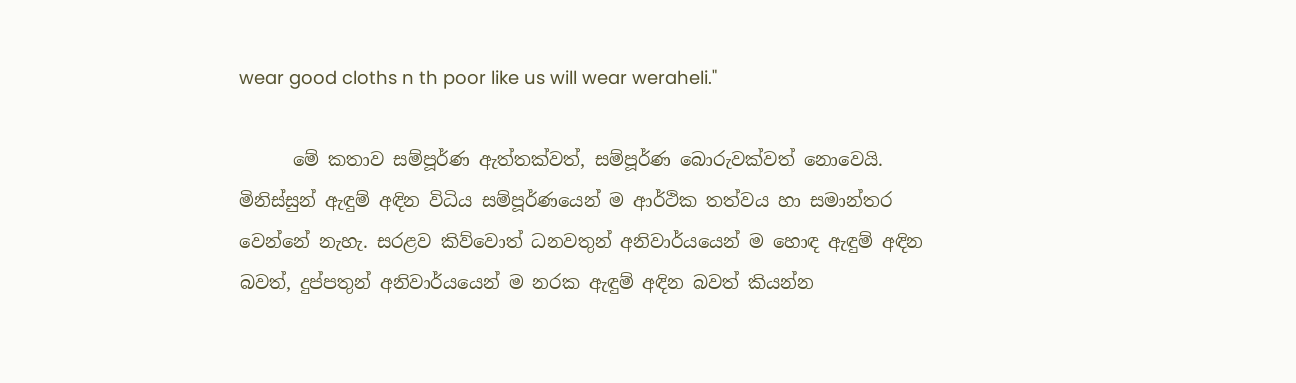wear good cloths n th poor like us will wear weraheli."

      මේ කතාව සම්පූර්ණ ඇත්තක්වත්, සම්පූර්ණ බොරුවක්වත් නොවෙයි. මිනිස්සුන් ඇඳුම් අඳින විධිය සම්පූර්ණයෙන් ම ආර්ථික තත්වය හා සමාන්තර වෙන්නේ නැහැ. සරළව කිව්වොත් ධනවතුන් අනිවාර්යයෙන් ම හොඳ ඇඳුම් අඳින බවත්, දුප්පතුන් අනිවාර්යයෙන් ම නරක ඇඳුම් අඳින බවත් කියන්න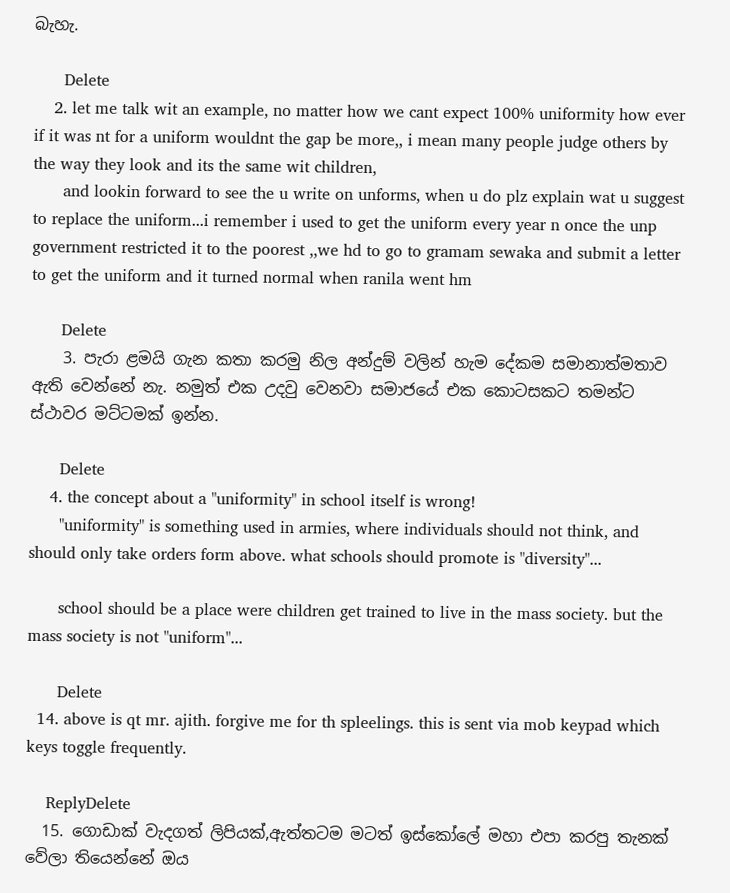බැහැ.

      Delete
    2. let me talk wit an example, no matter how we cant expect 100% uniformity how ever if it was nt for a uniform wouldnt the gap be more,, i mean many people judge others by the way they look and its the same wit children,
      and lookin forward to see the u write on unforms, when u do plz explain wat u suggest to replace the uniform...i remember i used to get the uniform every year n once the unp government restricted it to the poorest ,,we hd to go to gramam sewaka and submit a letter to get the uniform and it turned normal when ranila went hm

      Delete
    3. පැරා ළමයි ගැන කතා කරමු නිල අන්දුම් වලින් හැම දේකම සමානාත්මතාව ඇති වෙන්නේ නැ. නමුත් එක උදවු වෙනවා සමාජයේ එක කොටසකට තමන්ට ස්ථාවර මට්ටමක් ඉන්න.

      Delete
    4. the concept about a "uniformity" in school itself is wrong!
      "uniformity" is something used in armies, where individuals should not think, and should only take orders form above. what schools should promote is "diversity"...

      school should be a place were children get trained to live in the mass society. but the mass society is not "uniform"...

      Delete
  14. above is qt mr. ajith. forgive me for th spleelings. this is sent via mob keypad which keys toggle frequently.

    ReplyDelete
  15. ගොඩාක් වැදගත් ලිපියක්,ඇත්තටම මටත් ඉස්කෝලේ මහා එපා කරපු තැනක් වේලා තියෙන්නේ ඔය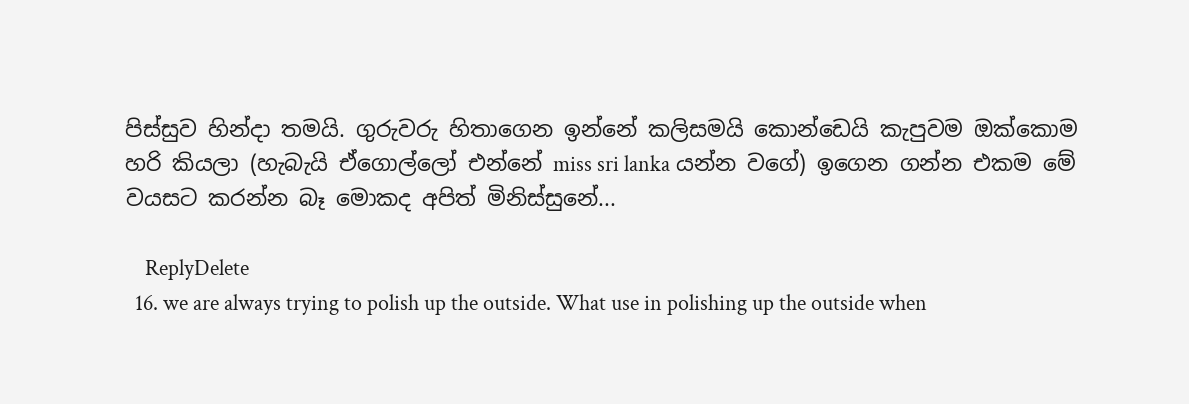පිස්සුව හින්දා තමයි. ගුරුවරු හිතාගෙන ඉන්නේ කලිසමයි කොන්ඩෙයි කැපුවම ඔක්කොම හරි කියලා (හැබැයි ඒගොල්ලෝ එන්නේ miss sri lanka යන්න වගේ) ඉගෙන ගන්න එකම මේ වයසට කරන්න බෑ මොකද අපිත් මිනිස්සුනේ...

    ReplyDelete
  16. we are always trying to polish up the outside. What use in polishing up the outside when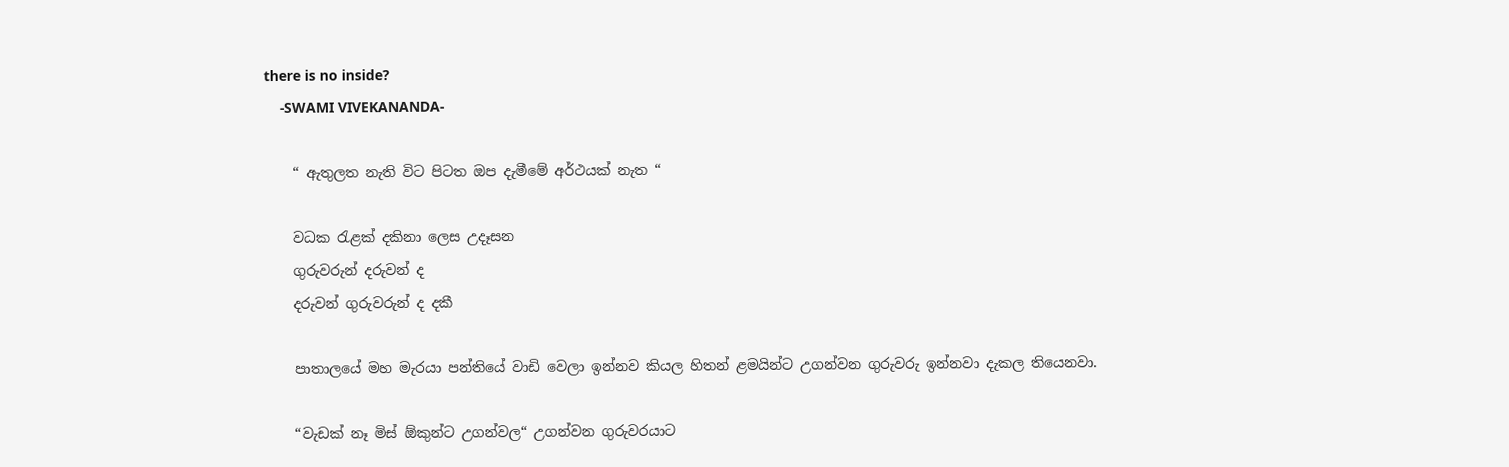there is no inside?
    -SWAMI VIVEKANANDA-

    “ ඇතුලත නැති විට පිටත ඔප දැමීමේ අර්ථයක් නැත “

    වධක රැළක් දකිනා ලෙස උදෑසන
    ගුරුවරුන් දරුවන් ද
    දරුවන් ගුරුවරුන් ද දකී

    පාතාලයේ මහ මැරයා පන්තියේ වාඩි වෙලා ඉන්නව කියල හිතන් ළමයින්ට උගන්වන ගුරුවරු ඉන්නවා දැකල තියෙනවා.

    “වැඩක් නෑ මිස් ඕකුන්ට උගන්වල“ උගන්වන ගුරුවරයාට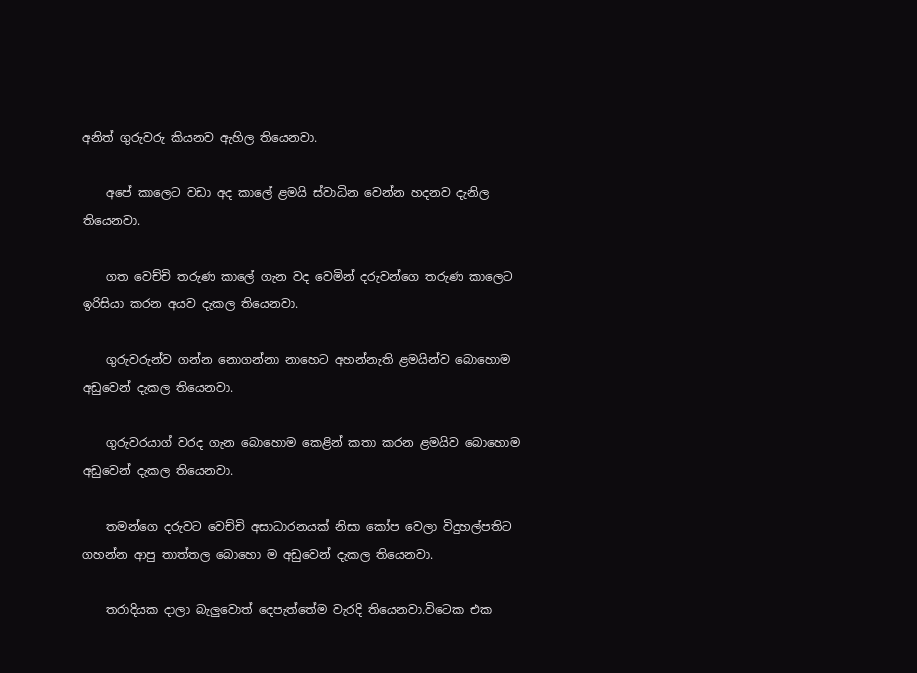අනිත් ගුරුවරු කියනව ඇහිල තියෙනවා.

    අපේ කාලෙට වඩා අද කාලේ ළමයි ස්වාධින වෙන්න හදනව දැනිල තියෙනවා.

    ගත වෙච්චි තරුණ කාලේ ගැන වද වෙමින් දරුවන්ගෙ තරුණ කාලෙට ඉරිසියා කරන අයව දැකල තියෙනවා.

    ගුරුවරුන්ව ගන්න නොගන්නා නාහෙට අහන්නැති ළමයින්ව බොහොම අඩුවෙන් දැකල තියෙනවා.

    ගුරුවරයාග් වරද ගැන බොහොම කෙළින් කතා කරන ළමයිව බොහොම අඩුවෙන් දැකල තියෙනවා.

    තමන්ගෙ දරුවට වෙච්චි අසාධාරනයක් නිසා කෝප වෙලා විදුහල්පතිට ගහන්න ආපු තාත්තල බොහො ම අඩුවෙන් දැකල තියෙනවා.

    තරාදියක දාලා බැලුවොත් දෙපැත්තේම වැරදි තියෙනවා.විටෙක එක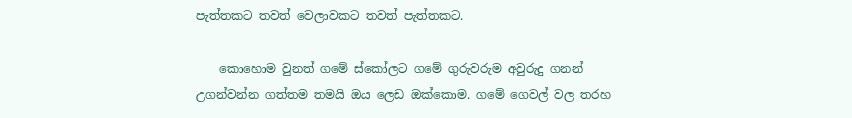පැත්තකට තවත් වෙලාවකට තවත් පැත්තකට.

    කොහොම වුනත් ගමේ ස්කෝලට ගමේ ගුරුවරුම අවුරුදු ගනන් උගන්වන්න ගත්තම තමයි ඔය ලෙඩ ඔක්කොම. ගමේ ගෙවල් වල තරහ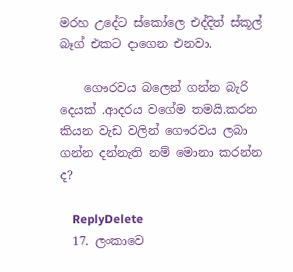මරහ උදේට ස්කෝලෙ එද්දිත් ස්කූල් බෑග් එකට දාගෙන එනවා.

    ගෞරවය බලෙන් ගන්න බැරි දෙයක් .ආදරය වගේම තමයි.කරන කියන වැඩ වලින් ගෞරවය ලබා ගන්න දන්නැති නම් මොනා කරන්න ද?

    ReplyDelete
  17. ලංකාවෙ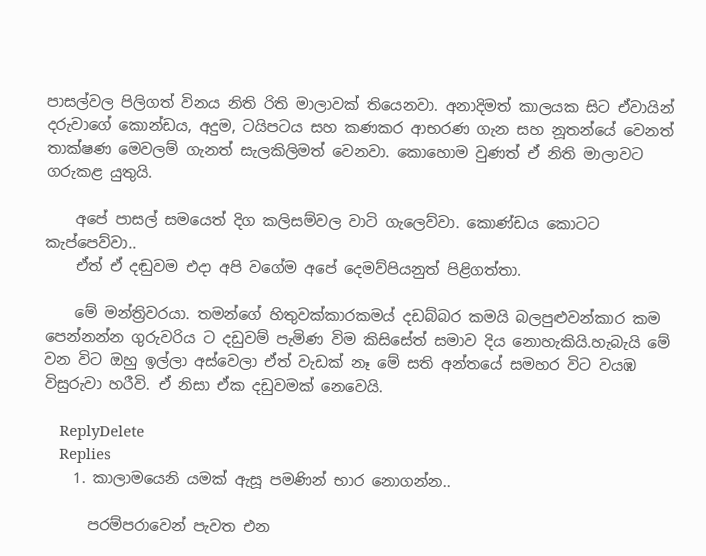පාසල්වල පිලිගත් විනය නිති රිති මාලාවක් තියෙනවා. අනාදිමත් කාලයක සිට ඒවායින් දරුවාගේ කොන්ඩය, අදුම, ටයිපටය සහ කණකර ආභරණ ගැන සහ නූතන්යේ වෙනත් තාක්ෂණ මෙවලම් ගැනත් සැලකිලිමත් වෙනවා. කොහොම වුණත් ඒ නිති මාලාවට ගරුකළ යුතුයි.

    අපේ පාසල් සමයෙත් දිග කලිසම්වල වාටි ගැලෙව්වා. කොණ්ඩය කොටට කැප්පෙව්වා..
    ඒත් ඒ දඬුවම එදා අපි වගේම අපේ දෙමව්පියනුත් පිළිගත්තා.

    මේ මන්ත්‍රිවරයා. තමන්ගේ හිතුවක්කාරකමය් දඩබ්බර කමයි බලපුළුවන්කාර කම පෙන්නන්න ගුරුවරිය ට දඩුවම් පැමිණ විම කිසිසේත් සමාව දිය නොහැකියි.හැබැයි මේ වන විට ඔහු ඉල්ලා අස්වෙලා ඒත් වැඩක් නෑ මේ සති අන්තයේ සමහර විට වයඹ විසුරුවා හරීවි. ඒ නිසා ඒක දඩුවමක් නෙවෙයි.

    ReplyDelete
    Replies
    1. කාලාමයෙනි යමක් ඇසූ පමණින් භාර නොගන්න..

      පරම්පරාවෙන් පැවත එන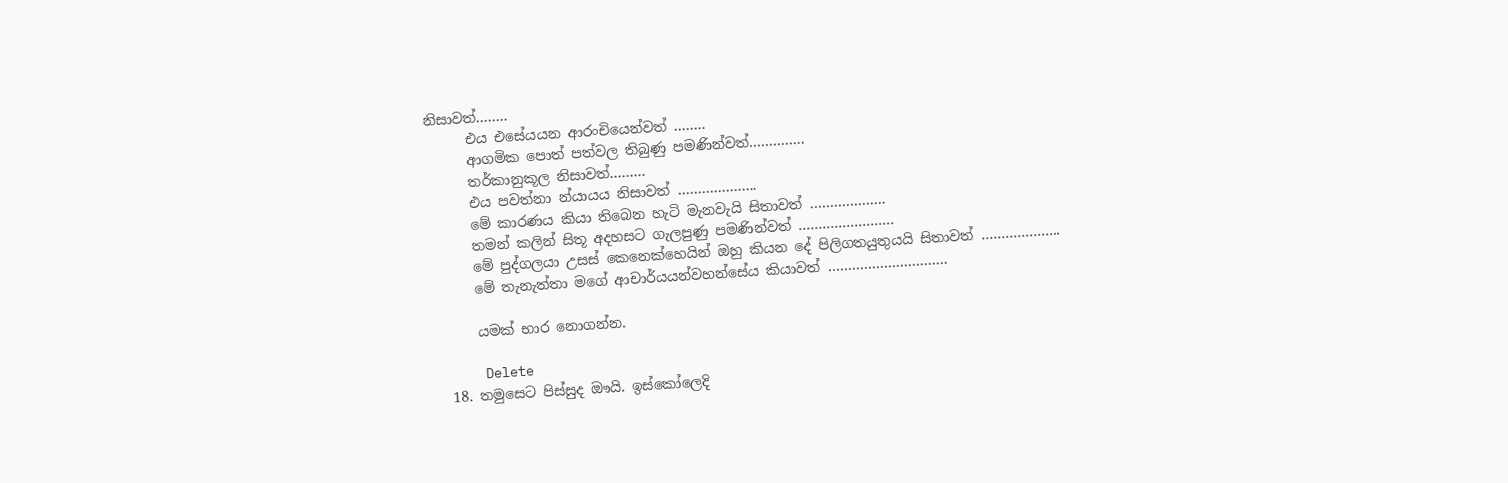නිසාවත්……..
      එය එසේයයන ආරංචියෙන්වත් ……..
      ආගමික පොත් පත්වල තිබුණු පමණින්වත්…………..
      තර්කානුකූල නිසාවත්………
      එය පවත්නා න්යායය නිසාවත් ………………..
      මේ කාරණය කියා තිබෙන හැටි මැනවැයි සිතාවත් ……………….
      තමන් කලින් සිතූ අදහසට ගැලපුණු පමණින්වත් ……………………
      මේ පුද්ගලයා උසස් කෙනෙක්හෙයින් ඔහු කියන දේ පිලිගතයුතුයයි සිතාවත් ………………..
      මේ තැනැත්තා මගේ ආචාර්යයන්වහන්සේය කියාවත් …………………………

      යමක් භාර නොගන්න.

      Delete
  18. තමුසෙට පිස්සුද ඖයි. ඉස්කෝලෙදි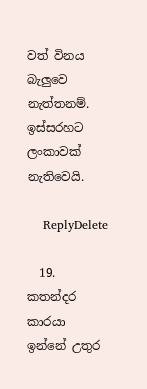වත් විනය බැලුවෙ නැත්තනම්. ඉස්සරහට ලංකාවක් නැතිවෙයි.

    ReplyDelete

  19. කතන්දර කාරයා ඉන්නේ උතුර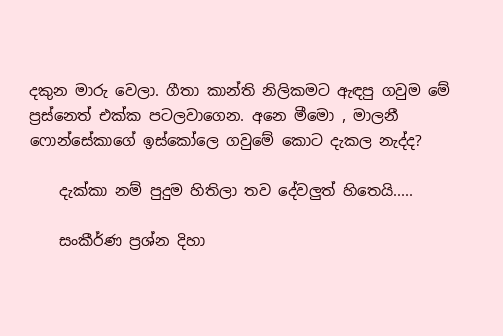දකුන මාරු වෙලා. ගීතා කාන්ති නිලිකමට ඇඳපු ගවුම මේ ප්‍රස්නෙත් එක්ක පටලවාගෙන. අනෙ මීමො , මාලනී ෆොන්සේකාගේ ඉස්කෝලෙ ගවුමේ කොට දැකල නැද්ද?

    දැක්කා නම් පුදුම හිතිලා තව දේවලුත් හිතෙයි.....

    සංකීර්ණ ප්‍රශ්න දිහා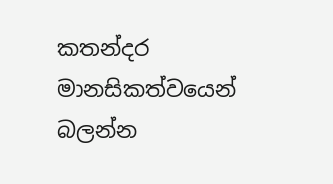කතන්දර මානසිකත්වයෙන් බලන්න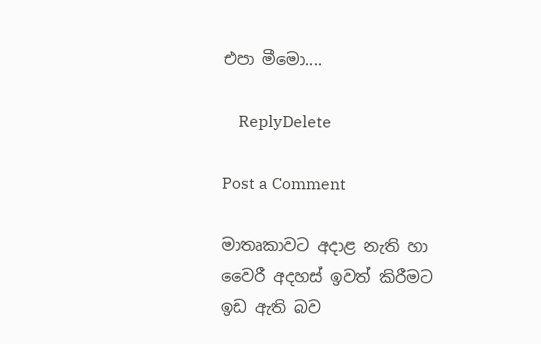එපා මීමො....

    ReplyDelete

Post a Comment

මාතෘකාවට අදාළ නැති හා වෛරී අදහස් ඉවත් කිරීමට ඉඩ ඇති බව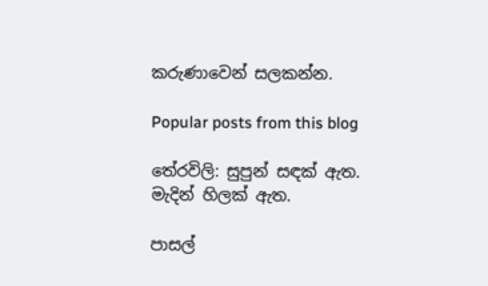කරුණාවෙන් සලකන්න.

Popular posts from this blog

තේරවිලි: සුපුන් සඳක් ඇත. මැදින් හිලක් ඇත.

පාසල්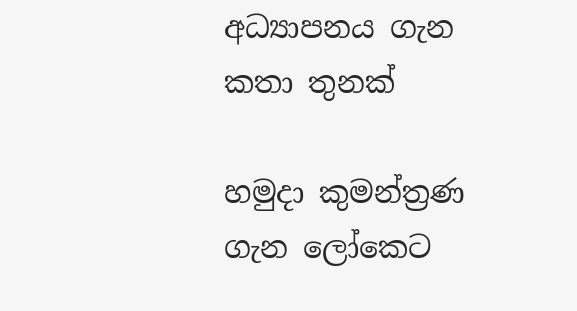අධ්‍යාපනය ගැන කතා තුනක්

හමුදා කුමන්ත්‍රණ ගැන ලෝකෙට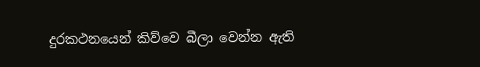දුරකථනයෙන් කිව්වෙ බීලා වෙන්න ඇති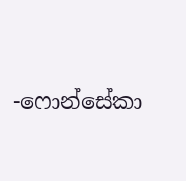-ෆොන්සේකා